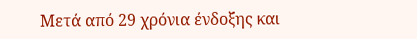Μετά από 29 χρόνια ένδοξης και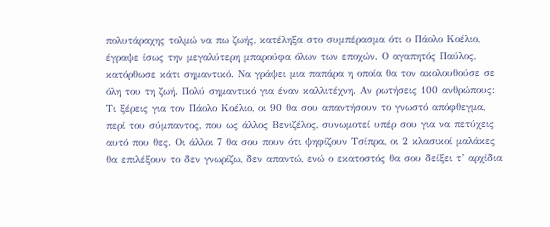πολυτάραχης τολμώ να πω ζωής, κατέληξα στο συμπέρασμα ότι ο Πάολο Κοέλιο, έγραψε ίσως την μεγαλύτερη μπαρούφα όλων των εποχών. Ο αγαπητός Παύλος, κατόρθωσε κάτι σημαντικό. Να γράψει μια παπάρα η οποία θα τον ακολουθούσε σε όλη του τη ζωή. Πολύ σημαντικό για έναν καλλιτέχνη. Αν ρωτήσεις 100 ανθρώπους: Τι ξέρεις για τον Πάολο Κοέλιο, οι 90 θα σου απαντήσουν το γνωστό απόφθεγμα, περί του σύμπαντος, που ως άλλος Βενιζέλος, συνωμοτεί υπέρ σου για να πετύχεις αυτό που θες. Οι άλλοι 7 θα σου πουν ότι ψηφίζουν Τσίπρα, οι 2 κλασικοί μαλάκες θα επιλέξουν το δεν γνωρίζω, δεν απαντώ, ενώ ο εκατοστός θα σου δείξει τ’ αρχίδια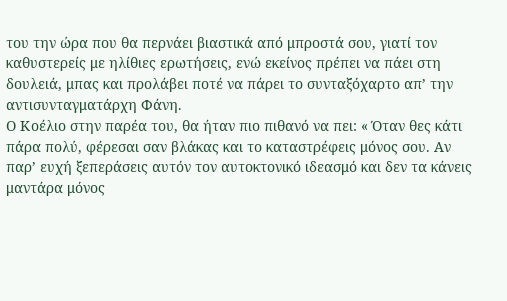του την ώρα που θα περνάει βιαστικά από μπροστά σου, γιατί τον καθυστερείς με ηλίθιες ερωτήσεις, ενώ εκείνος πρέπει να πάει στη δουλειά, μπας και προλάβει ποτέ να πάρει το συνταξόχαρτο απ’ την αντισυνταγματάρχη Φάνη.
Ο Κοέλιο στην παρέα του, θα ήταν πιο πιθανό να πει: « Όταν θες κάτι πάρα πολύ, φέρεσαι σαν βλάκας και το καταστρέφεις μόνος σου. Αν παρ’ ευχή ξεπεράσεις αυτόν τον αυτοκτονικό ιδεασμό και δεν τα κάνεις μαντάρα μόνος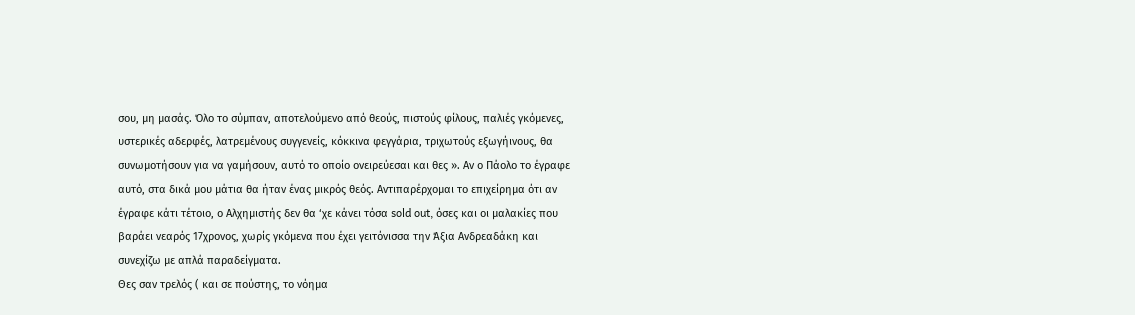σου, μη μασάς. Όλο το σύμπαν, αποτελούμενο από θεούς, πιστούς φίλους, παλιές γκόμενες, υστερικές αδερφές, λατρεμένους συγγενείς, κόκκινα φεγγάρια, τριχωτούς εξωγήινους, θα συνωμοτήσουν για να γαμήσουν, αυτό το οποίο ονειρεύεσαι και θες ». Αν ο Πάολο το έγραφε αυτό, στα δικά μου μάτια θα ήταν ένας μικρός θεός. Αντιπαρέρχομαι το επιχείρημα ότι αν έγραφε κάτι τέτοιο, ο Αλχημιστής δεν θα ‘χε κάνει τόσα sold out, όσες και οι μαλακίες που βαράει νεαρός 17χρονος, χωρίς γκόμενα που έχει γειτόνισσα την Άξια Ανδρεαδάκη και συνεχίζω με απλά παραδείγματα.
Θες σαν τρελός ( και σε πούστης, το νόημα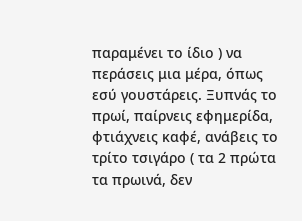παραμένει το ίδιο ) να περάσεις μια μέρα, όπως εσύ γουστάρεις. Ξυπνάς το πρωί, παίρνεις εφημερίδα, φτιάχνεις καφέ, ανάβεις το τρίτο τσιγάρο ( τα 2 πρώτα τα πρωινά, δεν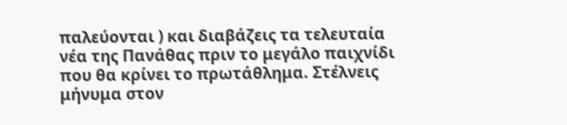παλεύονται ) και διαβάζεις τα τελευταία νέα της Πανάθας πριν το μεγάλο παιχνίδι που θα κρίνει το πρωτάθλημα. Στέλνεις μήνυμα στον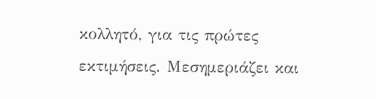κολλητό, για τις πρώτες εκτιμήσεις. Μεσημεριάζει και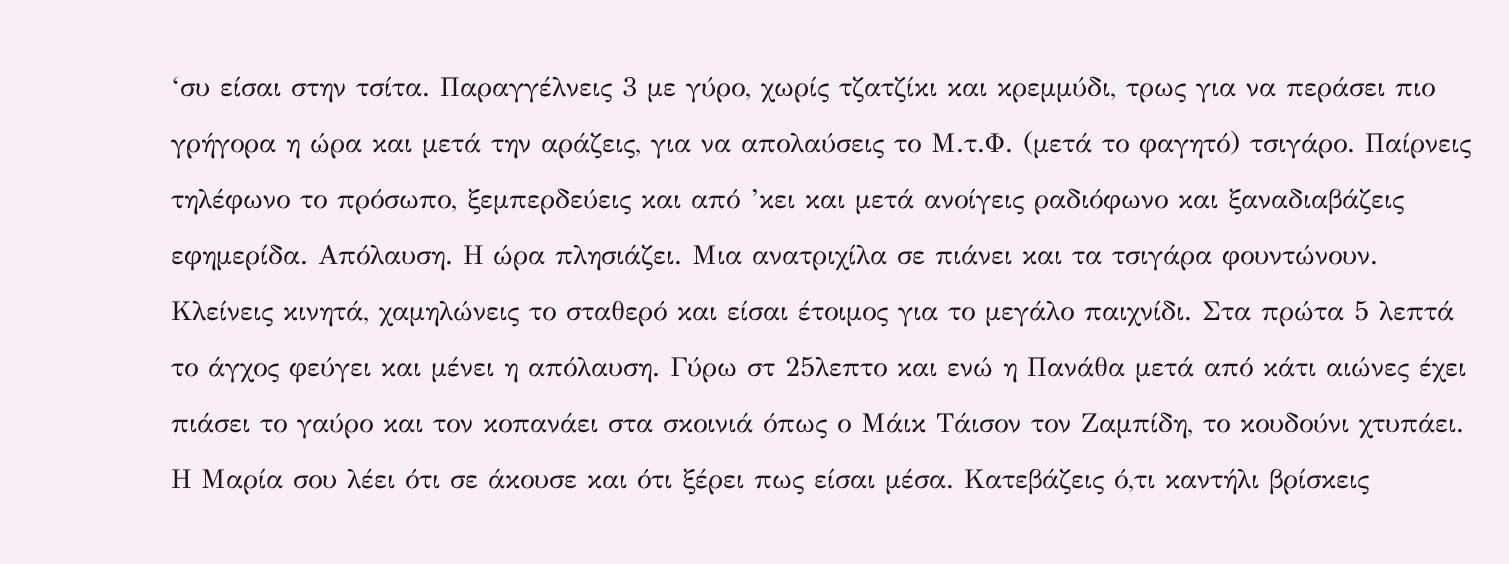‘συ είσαι στην τσίτα. Παραγγέλνεις 3 με γύρο, χωρίς τζατζίκι και κρεμμύδι, τρως για να περάσει πιο γρήγορα η ώρα και μετά την αράζεις, για να απολαύσεις το Μ.τ.Φ. (μετά το φαγητό) τσιγάρο. Παίρνεις τηλέφωνο το πρόσωπο, ξεμπερδεύεις και από ’κει και μετά ανοίγεις ραδιόφωνο και ξαναδιαβάζεις εφημερίδα. Απόλαυση. Η ώρα πλησιάζει. Μια ανατριχίλα σε πιάνει και τα τσιγάρα φουντώνουν. Κλείνεις κινητά, χαμηλώνεις το σταθερό και είσαι έτοιμος για το μεγάλο παιχνίδι. Στα πρώτα 5 λεπτά το άγχος φεύγει και μένει η απόλαυση. Γύρω στ 25λεπτο και ενώ η Πανάθα μετά από κάτι αιώνες έχει πιάσει το γαύρο και τον κοπανάει στα σκοινιά όπως ο Μάικ Τάισον τον Ζαμπίδη, το κουδούνι χτυπάει. Η Μαρία σου λέει ότι σε άκουσε και ότι ξέρει πως είσαι μέσα. Κατεβάζεις ό,τι καντήλι βρίσκεις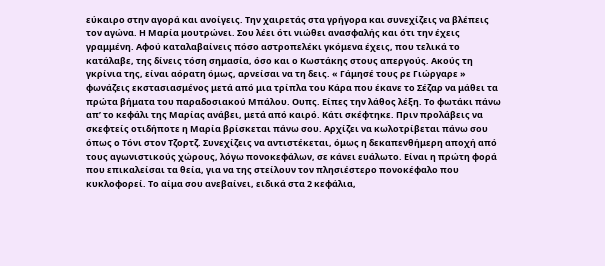εύκαιρο στην αγορά και ανοίγεις. Την χαιρετάς στα γρήγορα και συνεχίζεις να βλέπεις τον αγώνα. Η Μαρία μουτρώνει. Σου λέει ότι νιώθει ανασφαλής και ότι την έχεις γραμμένη. Αφού καταλαβαίνεις πόσο αστροπελέκι γκόμενα έχεις, που τελικά το κατάλαβε, της δίνεις τόση σημασία, όσο και ο Κωστάκης στους απεργούς. Ακούς τη γκρίνια της, είναι αόρατη όμως, αρνείσαι να τη δεις. « Γάμησέ τους ρε Γιώργαρε » φωνάζεις εκστασιασμένος μετά από μια τρίπλα του Κάρα που έκανε το Σέζαρ να μάθει τα πρώτα βήματα του παραδοσιακού Μπάλου. Ουπς. Είπες την λάθος λέξη. Το φωτάκι πάνω απ’ το κεφάλι της Μαρίας ανάβει, μετά από καιρό. Κάτι σκέφτηκε. Πριν προλάβεις να σκεφτείς οτιδήποτε η Μαρία βρίσκεται πάνω σου. Αρχίζει να κωλοτρίβεται πάνω σου όπως ο Τόνι στον Τζορτζ. Συνεχίζεις να αντιστέκεται, όμως η δεκαπενθήμερη αποχή από τους αγωνιστικούς χώρους, λόγω πονοκεφάλων, σε κάνει ευάλωτο. Είναι η πρώτη φορά που επικαλείσαι τα θεία, για να της στείλουν τον πλησιέστερο πονοκέφαλο που κυκλοφορεί. Το αίμα σου ανεβαίνει, ειδικά στα 2 κεφάλια,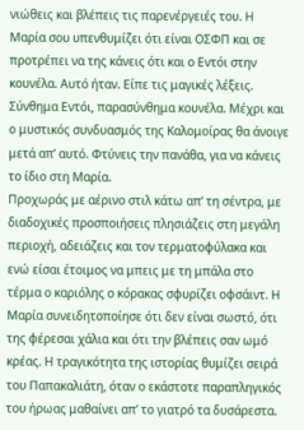νιώθεις και βλέπεις τις παρενέργειές του. Η Μαρία σου υπενθυμίζει ότι είναι ΟΣΦΠ και σε προτρέπει να της κάνεις ότι και ο Εντόι στην κουνέλα. Αυτό ήταν. Είπε τις μαγικές λέξεις. Σύνθημα Εντόι, παρασύνθημα κουνέλα. Μέχρι και ο μυστικός συνδυασμός της Καλομοίρας θα άνοιγε μετά απ’ αυτό. Φτύνεις την πανάθα, για να κάνεις το ίδιο στη Μαρία.
Προχωράς με αέρινο στιλ κάτω απ’ τη σέντρα, με διαδοχικές προσποιήσεις πλησιάζεις στη μεγάλη περιοχή, αδειάζεις και τον τερματοφύλακα και ενώ είσαι έτοιμος να μπεις με τη μπάλα στο τέρμα ο καριόλης ο κόρακας σφυρίζει οφσάιντ. Η Μαρία συνειδητοποίησε ότι δεν είναι σωστό, ότι της φέρεσαι χάλια και ότι την βλέπεις σαν ωμό κρέας. Η τραγικότητα της ιστορίας θυμίζει σειρά του Παπακαλιάτη, όταν ο εκάστοτε παραπληγικός του ήρωας μαθαίνει απ’ το γιατρό τα δυσάρεστα.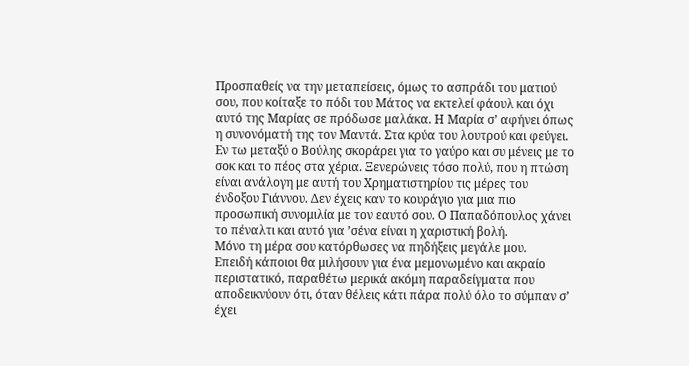Προσπαθείς να την μεταπείσεις, όμως το ασπράδι του ματιού σου, που κοίταξε το πόδι του Μάτος να εκτελεί φάουλ και όχι αυτό της Μαρίας σε πρόδωσε μαλάκα. Η Μαρία σ’ αφήνει όπως η συνονόματή της τον Μαντά. Στα κρύα του λουτρού και φεύγει. Εν τω μεταξύ ο Βούλης σκοράρει για το γαύρο και συ μένεις με το σοκ και το πέος στα χέρια. Ξενερώνεις τόσο πολύ, που η πτώση είναι ανάλογη με αυτή του Χρηματιστηρίου τις μέρες του ένδοξου Γιάννου. Δεν έχεις καν το κουράγιο για μια πιο προσωπική συνομιλία με τον εαυτό σου. Ο Παπαδόπουλος χάνει το πέναλτι και αυτό για ’σένα είναι η χαριστική βολή.
Μόνο τη μέρα σου κατόρθωσες να πηδήξεις μεγάλε μου.
Επειδή κάποιοι θα μιλήσουν για ένα μεμονωμένο και ακραίο περιστατικό, παραθέτω μερικά ακόμη παραδείγματα που αποδεικνύουν ότι, όταν θέλεις κάτι πάρα πολύ όλο το σύμπαν σ’ έχει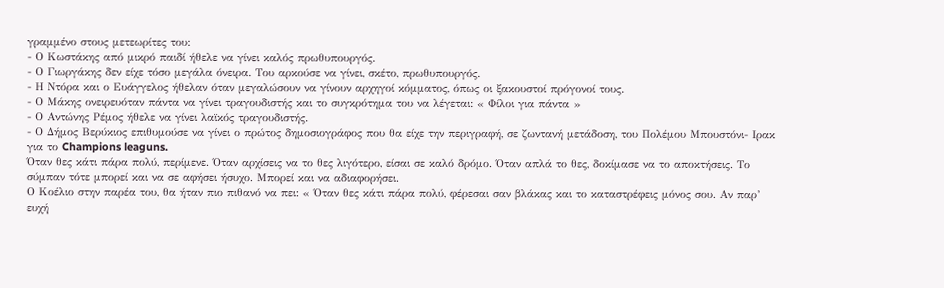γραμμένο στους μετεωρίτες του:
- Ο Κωστάκης από μικρό παιδί ήθελε να γίνει καλός πρωθυπουργός.
- Ο Γιωργάκης δεν είχε τόσο μεγάλα όνειρα. Του αρκούσε να γίνει, σκέτο, πρωθυπουργός.
- Η Ντόρα και ο Ευάγγελος ήθελαν όταν μεγαλώσουν να γίνουν αρχηγοί κόμματος, όπως οι ξακουστοί πρόγονοί τους.
- Ο Μάκης ονειρευόταν πάντα να γίνει τραγουδιστής και το συγκρότημα του να λέγεται: « Φίλοι για πάντα »
- Ο Αντώνης Ρέμος ήθελε να γίνει λαϊκός τραγουδιστής.
- Ο Δήμος Βερύκιος επιθυμούσε να γίνει ο πρώτος δημοσιογράφος που θα είχε την περιγραφή, σε ζωντανή μετάδοση, του Πολέμου Μπουστόνι- Ιρακ για το Champions leaguns.
Όταν θες κάτι πάρα πολύ, περίμενε. Όταν αρχίσεις να το θες λιγότερο, είσαι σε καλό δρόμο. Όταν απλά το θες, δοκίμασε να το αποκτήσεις. Το σύμπαν τότε μπορεί και να σε αφήσει ήσυχο. Μπορεί και να αδιαφορήσει.
Ο Κοέλιο στην παρέα του, θα ήταν πιο πιθανό να πει: « Όταν θες κάτι πάρα πολύ, φέρεσαι σαν βλάκας και το καταστρέφεις μόνος σου. Αν παρ’ ευχή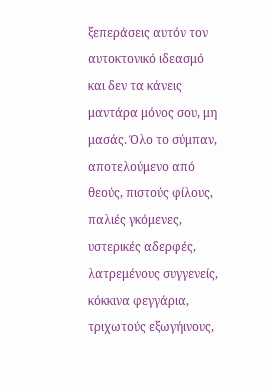ξεπεράσεις αυτόν τον αυτοκτονικό ιδεασμό και δεν τα κάνεις μαντάρα μόνος σου, μη μασάς. Όλο το σύμπαν, αποτελούμενο από θεούς, πιστούς φίλους, παλιές γκόμενες, υστερικές αδερφές, λατρεμένους συγγενείς, κόκκινα φεγγάρια, τριχωτούς εξωγήινους,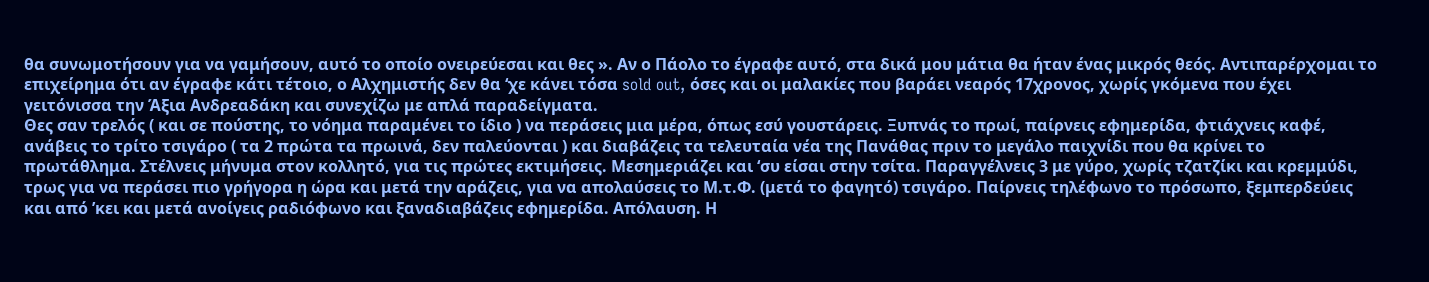θα συνωμοτήσουν για να γαμήσουν, αυτό το οποίο ονειρεύεσαι και θες ». Αν ο Πάολο το έγραφε αυτό, στα δικά μου μάτια θα ήταν ένας μικρός θεός. Αντιπαρέρχομαι το επιχείρημα ότι αν έγραφε κάτι τέτοιο, ο Αλχημιστής δεν θα ‘χε κάνει τόσα sold out, όσες και οι μαλακίες που βαράει νεαρός 17χρονος, χωρίς γκόμενα που έχει γειτόνισσα την Άξια Ανδρεαδάκη και συνεχίζω με απλά παραδείγματα.
Θες σαν τρελός ( και σε πούστης, το νόημα παραμένει το ίδιο ) να περάσεις μια μέρα, όπως εσύ γουστάρεις. Ξυπνάς το πρωί, παίρνεις εφημερίδα, φτιάχνεις καφέ, ανάβεις το τρίτο τσιγάρο ( τα 2 πρώτα τα πρωινά, δεν παλεύονται ) και διαβάζεις τα τελευταία νέα της Πανάθας πριν το μεγάλο παιχνίδι που θα κρίνει το πρωτάθλημα. Στέλνεις μήνυμα στον κολλητό, για τις πρώτες εκτιμήσεις. Μεσημεριάζει και ‘συ είσαι στην τσίτα. Παραγγέλνεις 3 με γύρο, χωρίς τζατζίκι και κρεμμύδι, τρως για να περάσει πιο γρήγορα η ώρα και μετά την αράζεις, για να απολαύσεις το Μ.τ.Φ. (μετά το φαγητό) τσιγάρο. Παίρνεις τηλέφωνο το πρόσωπο, ξεμπερδεύεις και από ’κει και μετά ανοίγεις ραδιόφωνο και ξαναδιαβάζεις εφημερίδα. Απόλαυση. Η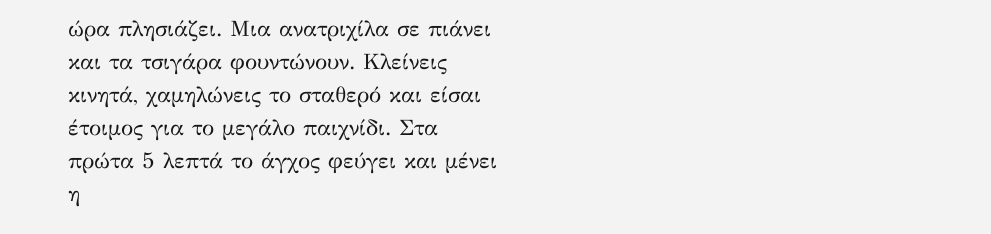ώρα πλησιάζει. Μια ανατριχίλα σε πιάνει και τα τσιγάρα φουντώνουν. Κλείνεις κινητά, χαμηλώνεις το σταθερό και είσαι έτοιμος για το μεγάλο παιχνίδι. Στα πρώτα 5 λεπτά το άγχος φεύγει και μένει η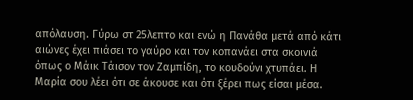απόλαυση. Γύρω στ 25λεπτο και ενώ η Πανάθα μετά από κάτι αιώνες έχει πιάσει το γαύρο και τον κοπανάει στα σκοινιά όπως ο Μάικ Τάισον τον Ζαμπίδη, το κουδούνι χτυπάει. Η Μαρία σου λέει ότι σε άκουσε και ότι ξέρει πως είσαι μέσα.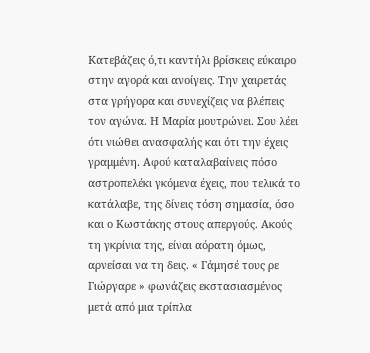Κατεβάζεις ό,τι καντήλι βρίσκεις εύκαιρο στην αγορά και ανοίγεις. Την χαιρετάς στα γρήγορα και συνεχίζεις να βλέπεις τον αγώνα. Η Μαρία μουτρώνει. Σου λέει ότι νιώθει ανασφαλής και ότι την έχεις γραμμένη. Αφού καταλαβαίνεις πόσο αστροπελέκι γκόμενα έχεις, που τελικά το κατάλαβε, της δίνεις τόση σημασία, όσο και ο Κωστάκης στους απεργούς. Ακούς τη γκρίνια της, είναι αόρατη όμως, αρνείσαι να τη δεις. « Γάμησέ τους ρε Γιώργαρε » φωνάζεις εκστασιασμένος μετά από μια τρίπλα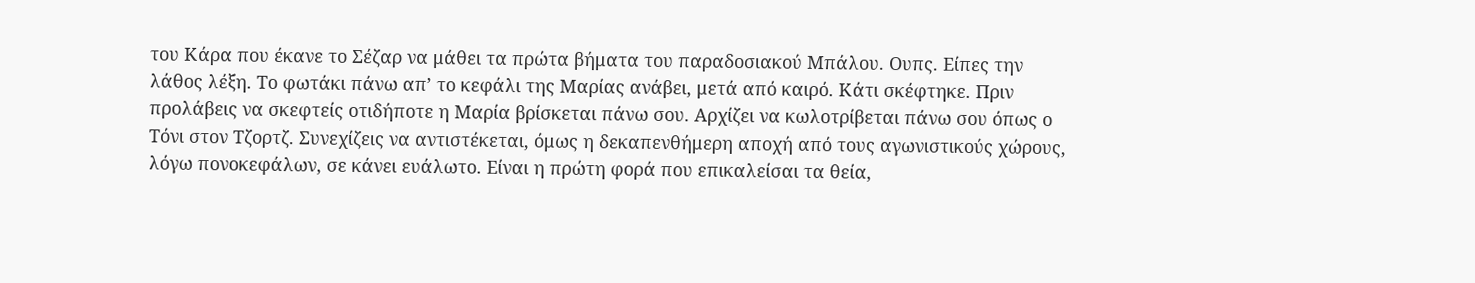του Κάρα που έκανε το Σέζαρ να μάθει τα πρώτα βήματα του παραδοσιακού Μπάλου. Ουπς. Είπες την λάθος λέξη. Το φωτάκι πάνω απ’ το κεφάλι της Μαρίας ανάβει, μετά από καιρό. Κάτι σκέφτηκε. Πριν προλάβεις να σκεφτείς οτιδήποτε η Μαρία βρίσκεται πάνω σου. Αρχίζει να κωλοτρίβεται πάνω σου όπως ο Τόνι στον Τζορτζ. Συνεχίζεις να αντιστέκεται, όμως η δεκαπενθήμερη αποχή από τους αγωνιστικούς χώρους, λόγω πονοκεφάλων, σε κάνει ευάλωτο. Είναι η πρώτη φορά που επικαλείσαι τα θεία,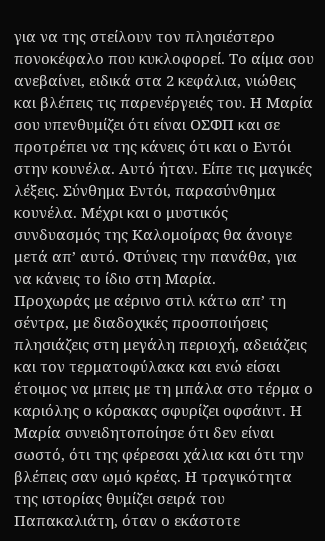για να της στείλουν τον πλησιέστερο πονοκέφαλο που κυκλοφορεί. Το αίμα σου ανεβαίνει, ειδικά στα 2 κεφάλια, νιώθεις και βλέπεις τις παρενέργειές του. Η Μαρία σου υπενθυμίζει ότι είναι ΟΣΦΠ και σε προτρέπει να της κάνεις ότι και ο Εντόι στην κουνέλα. Αυτό ήταν. Είπε τις μαγικές λέξεις. Σύνθημα Εντόι, παρασύνθημα κουνέλα. Μέχρι και ο μυστικός συνδυασμός της Καλομοίρας θα άνοιγε μετά απ’ αυτό. Φτύνεις την πανάθα, για να κάνεις το ίδιο στη Μαρία.
Προχωράς με αέρινο στιλ κάτω απ’ τη σέντρα, με διαδοχικές προσποιήσεις πλησιάζεις στη μεγάλη περιοχή, αδειάζεις και τον τερματοφύλακα και ενώ είσαι έτοιμος να μπεις με τη μπάλα στο τέρμα ο καριόλης ο κόρακας σφυρίζει οφσάιντ. Η Μαρία συνειδητοποίησε ότι δεν είναι σωστό, ότι της φέρεσαι χάλια και ότι την βλέπεις σαν ωμό κρέας. Η τραγικότητα της ιστορίας θυμίζει σειρά του Παπακαλιάτη, όταν ο εκάστοτε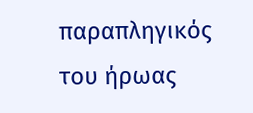παραπληγικός του ήρωας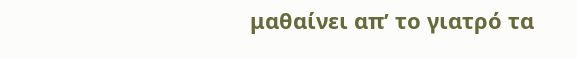μαθαίνει απ’ το γιατρό τα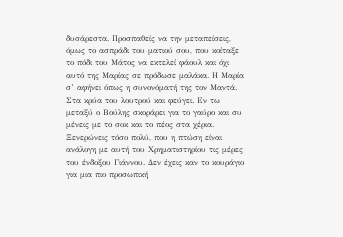δυσάρεστα. Προσπαθείς να την μεταπείσεις, όμως το ασπράδι του ματιού σου, που κοίταξε το πόδι του Μάτος να εκτελεί φάουλ και όχι αυτό της Μαρίας σε πρόδωσε μαλάκα. Η Μαρία σ’ αφήνει όπως η συνονόματή της τον Μαντά. Στα κρύα του λουτρού και φεύγει. Εν τω μεταξύ ο Βούλης σκοράρει για το γαύρο και συ μένεις με το σοκ και το πέος στα χέρια. Ξενερώνεις τόσο πολύ, που η πτώση είναι ανάλογη με αυτή του Χρηματιστηρίου τις μέρες του ένδοξου Γιάννου. Δεν έχεις καν το κουράγιο για μια πιο προσωπική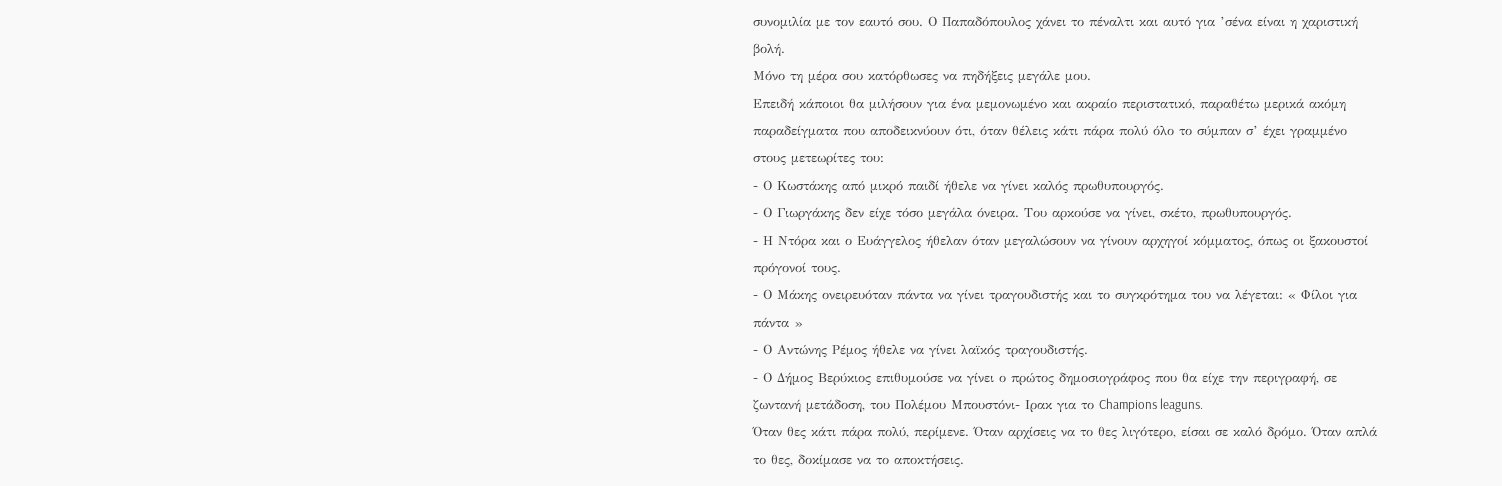συνομιλία με τον εαυτό σου. Ο Παπαδόπουλος χάνει το πέναλτι και αυτό για ’σένα είναι η χαριστική βολή.
Μόνο τη μέρα σου κατόρθωσες να πηδήξεις μεγάλε μου.
Επειδή κάποιοι θα μιλήσουν για ένα μεμονωμένο και ακραίο περιστατικό, παραθέτω μερικά ακόμη παραδείγματα που αποδεικνύουν ότι, όταν θέλεις κάτι πάρα πολύ όλο το σύμπαν σ’ έχει γραμμένο στους μετεωρίτες του:
- Ο Κωστάκης από μικρό παιδί ήθελε να γίνει καλός πρωθυπουργός.
- Ο Γιωργάκης δεν είχε τόσο μεγάλα όνειρα. Του αρκούσε να γίνει, σκέτο, πρωθυπουργός.
- Η Ντόρα και ο Ευάγγελος ήθελαν όταν μεγαλώσουν να γίνουν αρχηγοί κόμματος, όπως οι ξακουστοί πρόγονοί τους.
- Ο Μάκης ονειρευόταν πάντα να γίνει τραγουδιστής και το συγκρότημα του να λέγεται: « Φίλοι για πάντα »
- Ο Αντώνης Ρέμος ήθελε να γίνει λαϊκός τραγουδιστής.
- Ο Δήμος Βερύκιος επιθυμούσε να γίνει ο πρώτος δημοσιογράφος που θα είχε την περιγραφή, σε ζωντανή μετάδοση, του Πολέμου Μπουστόνι- Ιρακ για το Champions leaguns.
Όταν θες κάτι πάρα πολύ, περίμενε. Όταν αρχίσεις να το θες λιγότερο, είσαι σε καλό δρόμο. Όταν απλά το θες, δοκίμασε να το αποκτήσεις.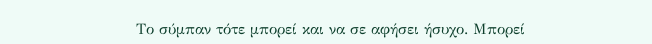Το σύμπαν τότε μπορεί και να σε αφήσει ήσυχο. Μπορεί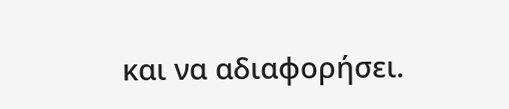και να αδιαφορήσει.